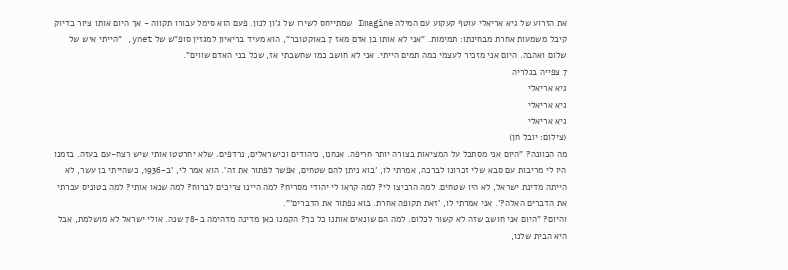את הזרוע של גיא אריאלי עוטף קעקוע עם המילה Imagine שמתייחס לשירו של ג'ון לנון. פעם הוא סימל עבורו תקווה - אך היום אותו ציור בדיוק קיבל משמעות אחרת מבחינתו: תמימות. "אני לא אותו בן אדם מאז 7 באוקטובר", הוא מעיד בריאיון למגזין סופ"ש של ynet, "הייתי איש של שלום ואהבה. היום אני מזכיר לעצמי כמה תמים הייתי. אני לא חושב כמו שחשבתי אז, שכל בני האדם שווים".
7 צפייה בגלריה
גיא אריאלי
גיא אריאלי
גיא אריאלי
(צילום: יובל חן)
מה הכוונה? "היום אני מסתכל על המציאות בצורה יותר חריפה. אנחנו, כיהודים וכישראלים, נרדפים. שלא יחרטטו אותי שיש רצח-עם בעזה. בזמנו היו לי מריבות עם סבא שלי זכרונו לברכה, אמרתי לו, 'בוא ניתן להם שטחים, אפשר לפתור את זה'. הוא אמר לי, 'ב-1936, כשהייתי בן עשר, לא הייתה מדינת ישראל, לא היו שטחים. למה הרביצו לי? למה קראו לי יהודי מסריח? למה היינו צריכים לברוח? למה שנאו אותי? למה בטוניס עברתי את הדברים האלה?'. אני אמרתי לו, 'זאת תקופה אחרת. בוא נפתור את הדברים'".
והיום? "היום אני חושב שזה לא קשור לכלום. למה הם שונאים אותנו כל כך? הקמנו כאן מדינה מדהימה ב-78 שנה. אולי ישראל לא מושלמת, אבל היא הבית שלנו,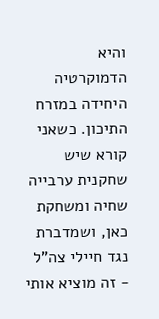והיא הדמוקרטיה היחידה במזרח התיכון. כשאני קורא שיש שחקנית ערבייה שחיה ומשחקת כאן, ושמדברת נגד חיילי צה"ל - זה מוציא אותי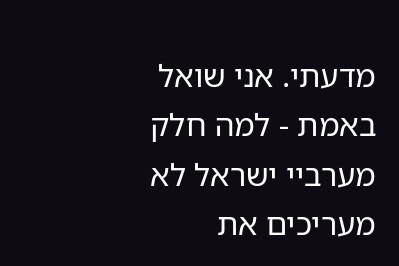מדעתי. אני שואל באמת - למה חלק מערביי ישראל לא מעריכים את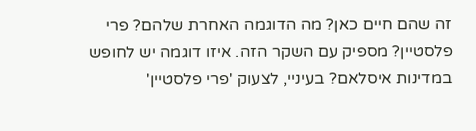זה שהם חיים כאן? מה הדוגמה האחרת שלהם? פרי פלסטיין? מספיק עם השקר הזה. איזו דוגמה יש לחופש במדינות איסלאם? בעיניי, לצעוק 'פרי פלסטיין'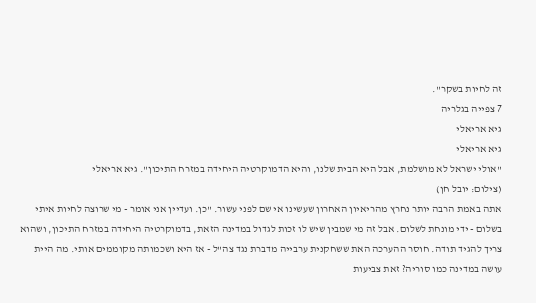זה לחיות בשקר".
7 צפייה בגלריה
גיא אריאלי
גיא אריאלי
"אולי ישראל לא מושלמת, אבל היא הבית שלנו, והיא הדמוקרטיה היחידה במזרח התיכון". גיא אריאלי
(צילום: יובל חן)
אתה באמת הרבה יותר נחרץ מהריאיון האחרון שעשינו אי שם לפני עשור. "כן. ועדיין אני אומר - מי שרוצה לחיות איתי בשלום - ידי מונחת לשלום. אבל זה מי שמבין שיש לו זכות לגדול במדינה הזאת, בדמוקרטיה היחידה במזרח התיכון, ושהוא צריך להגיד תודה. חוסר ההערכה האת ששחקנית ערבייה מדברת נגד צה"ל - אז היא ושכמותה מקוממים אותי. מה היית עושה במדינה כמו סוריה? זאת צביעות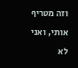וזה מטריף אותי, ואני לא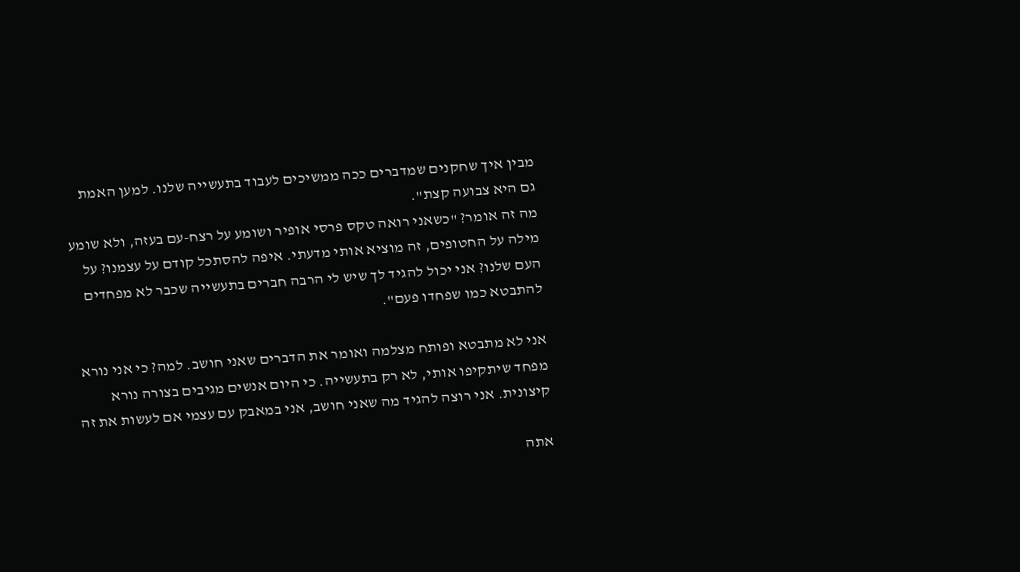מבין איך שחקנים שמדברים ככה ממשיכים לעבוד בתעשייה שלנו. למען האמת גם היא צבועה קצת".
מה זה אומר? "כשאני רואה טקס פרסי אופיר ושומע על רצח-עם בעזה, ולא שומע מילה על החטופים, זה מוציא אותי מדעתי. איפה להסתכל קודם על עצמנו? על העם שלנו? אני יכול להגיד לך שיש לי הרבה חברים בתעשייה שכבר לא מפחדים להתבטא כמו שפחדו פעם".

אני לא מתבטא ופותח מצלמה ואומר את הדברים שאני חושב. למה? כי אני נורא מפחד שיתקיפו אותי, לא רק בתעשייה. כי היום אנשים מגיבים בצורה נורא קיצונית. אני רוצה להגיד מה שאני חושב, אני במאבק עם עצמי אם לעשות את זה

אתה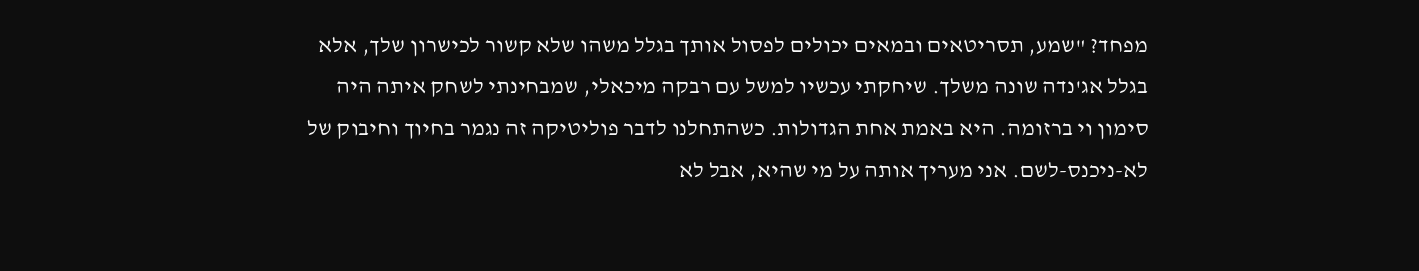מפחד? "שמע, תסריטאים ובמאים יכולים לפסול אותך בגלל משהו שלא קשור לכישרון שלך, אלא בגלל אג'נדה שונה משלך. שיחקתי עכשיו למשל עם רבקה מיכאלי, שמבחינתי לשחק איתה היה סימון וי ברזומה. היא באמת אחת הגדולות. כשהתחלנו לדבר פוליטיקה זה נגמר בחיוך וחיבוק של לא-ניכנס-לשם. אני מעריך אותה על מי שהיא, אבל לא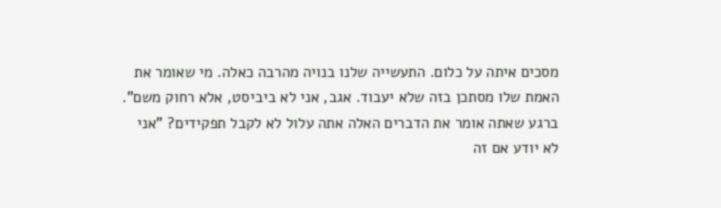מסכים איתה על כלום. התעשייה שלנו בנויה מהרבה כאלה. מי שאומר את האמת שלו מסתכן בזה שלא יעבוד. אגב, אני לא ביביסט, אלא רחוק משם".
ברגע שאתה אומר את הדברים האלה אתה עלול לא לקבל תפקידים? "אני לא יודע אם זה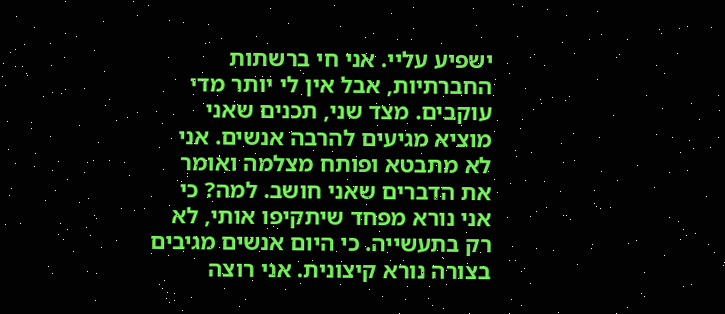ישפיע עליי. אני חי ברשתות החברתיות, אבל אין לי יותר מדי עוקבים. מצד שני, תכנים שאני מוציא מגיעים להרבה אנשים. אני לא מתבטא ופותח מצלמה ואומר את הדברים שאני חושב. למה? כי אני נורא מפחד שיתקיפו אותי, לא רק בתעשייה. כי היום אנשים מגיבים בצורה נורא קיצונית. אני רוצה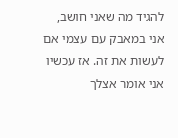להגיד מה שאני חושב, אני במאבק עם עצמי אם לעשות את זה. אז עכשיו אני אומר אצלך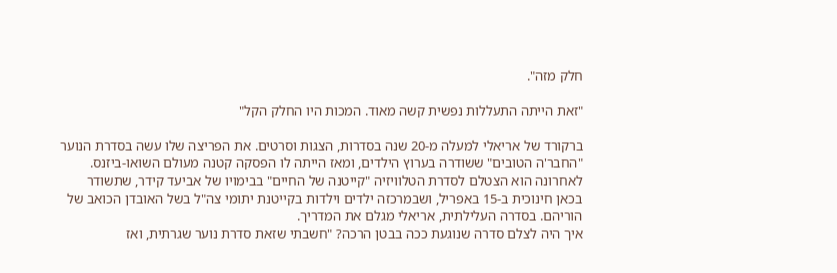חלק מזה".

"זאת הייתה התעללות נפשית קשה מאוד. המכות היו החלק הקל"

ברקורד של אריאלי למעלה מ-20 שנה בסדרות, הצגות וסרטים. את הפריצה שלו עשה בסדרת הנוער "החבר'ה הטובים" ששודרה בערוץ הילדים, ומאז הייתה לו הפסקה קטנה מעולם השואו-ביזנס. לאחרונה הוא הצטלם לסדרת הטלוויזיה "קייטנה של החיים" בבימויו של אביעד קידר, שתשודר בכאן חינוכית ב-15 באפריל, ושבמרכזה ילדים וילדות בקייטנת יתומי צה"ל בשל האובדן הכואב של הוריהם. בסדרה העלילתית, אריאלי מגלם את המדריך.
איך היה לצלם סדרה שנוגעת ככה בבטן הרכה? "חשבתי שזאת סדרת נוער שגרתית, ואז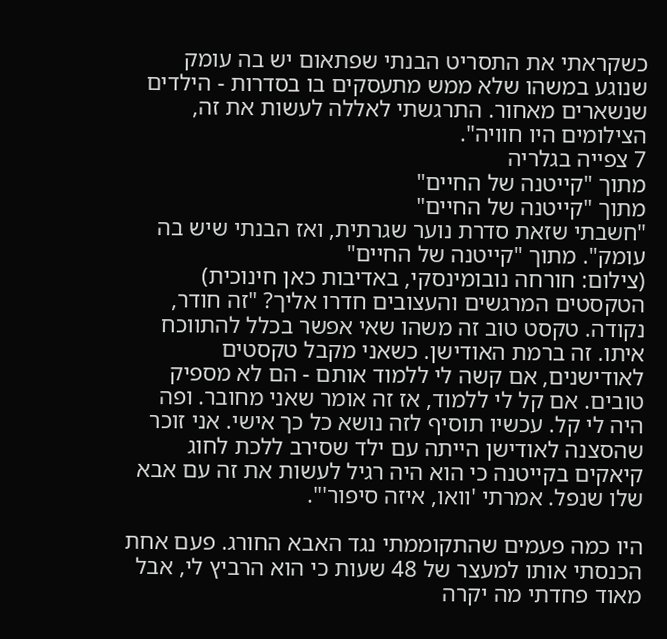כשקראתי את התסריט הבנתי שפתאום יש בה עומק שנוגע במשהו שלא ממש מתעסקים בו בסדרות - הילדים שנשארים מאחור. התרגשתי לאללה לעשות את זה, הצילומים היו חוויה".
7 צפייה בגלריה
מתוך "קייטנה של החיים"
מתוך "קייטנה של החיים"
"חשבתי שזאת סדרת נוער שגרתית, ואז הבנתי שיש בה עומק". מתוך "קייטנה של החיים"
(צילום: חורחה נובומינסקי, באדיבות כאן חינוכית)
הטקסטים המרגשים והעצובים חדרו אליך? "זה חודר, נקודה. טקסט טוב זה משהו שאי אפשר בכלל להתווכח איתו. זה ברמת האודישן. כשאני מקבל טקסטים לאודישנים, אם קשה לי ללמוד אותם - הם לא מספיק טובים. אם קל לי ללמוד, אז זה אומר שאני מחובר. ופה היה לי קל. עכשיו תוסיף לזה נושא כל כך אישי. אני זוכר שהסצנה לאודישן הייתה עם ילד שסירב ללכת לחוג קיאקים בקייטנה כי הוא היה רגיל לעשות את זה עם אבא שלו שנפל. אמרתי 'וואו, איזה סיפור'".

היו כמה פעמים שהתקוממתי נגד האבא החורג. פעם אחת הכנסתי אותו למעצר של 48 שעות כי הוא הרביץ לי, אבל מאוד פחדתי מה יקרה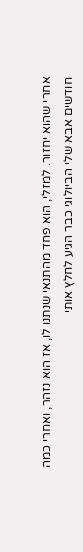אחרי שהוא יחזור. למזלי, הוא פחד מהתנאי שנתנו לו, אז הוא נזהר, ואחרי כמה חודשים אבא שלי הביולוגי כבר הגיע לחלץ אותי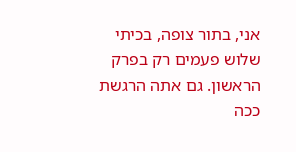אני, בתור צופה, בכיתי שלוש פעמים רק בפרק הראשון. גם אתה הרגשת ככה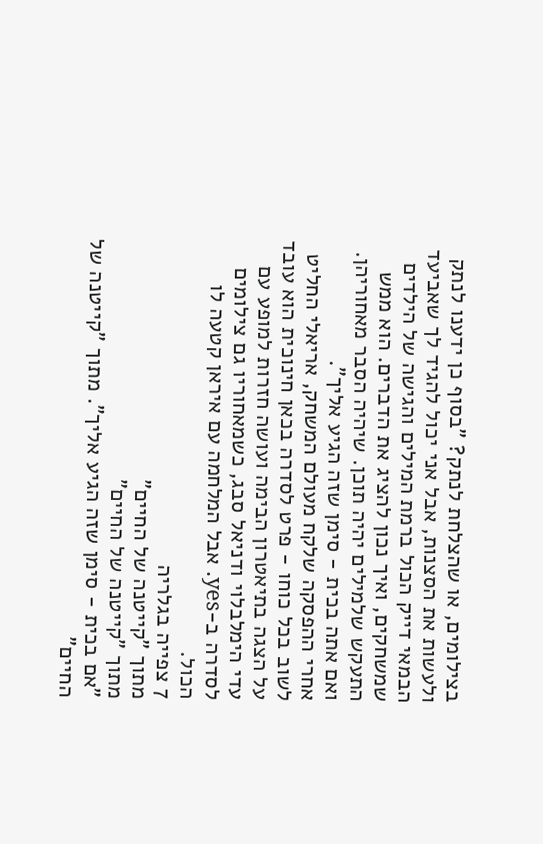בצילומים, או שהצלחת לנתק? "בסוף כן ידענו לנתק ולעשות את הסצנות, אבל אני יכול להגיד לך שאביעד הבמאי דייק הכול ברמת המילים והגישה של הילדים שמשחקים, ואיך נכון להציג את הדברים. הוא ממש התעקש שלמילים יהיה תוכן. שיהיה הסבר מאחוריהן. ואם אתה בכית - סימן שזה הגיע אליך".
אחרי ההפסקה שלקח מעולם המשחק, אריאלי החליט לשוב בכל כוחו - פרט לסדרה בכאן חינוכית הוא עובד על הצגה בתיאטרון הבימה ועושה חזרות למופע עם עדי הימלבלוי ודניאל סבג, כשמאחוריו גם צילומים לסדרה ב-yes. אבל המלחמה עם איראן קטעה לו הכול.
7 צפייה בגלריה
מתוך "קייטנה של החיים"
מתוך "קייטנה של החיים"
"אם בכית - סימן שזה הגיע אליך". מתוך "קייטנה של החיים"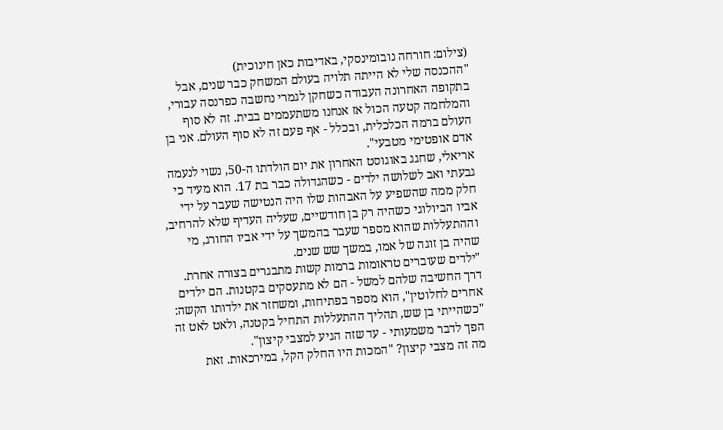(צילום: חורחה נובומינסקי, באדיבות כאן חינוכית)
"ההכנסה שלי לא הייתה תלויה בעולם המשחק כבר שנים, אבל בתקופה האחרונה העבודה כשחקן לגמרי נחשבה כפרנסה עבורי, והמלחמה קטעה הכול אז אנחנו משתעממים בבית. זה לא סוף העולם ברמה הכלכלית, ובכלל - אף פעם זה לא סוף העולם. אני בן אדם אופטימי מטבעי".
אריאלי, שחגג באוגוסט האחרון את יום הולדתו ה-50, נשוי לנעמה גבעתי ואב לשלושה ילדים - כשהגדולה כבר בת 17. הוא מעיד כי חלק ממה שהשפיע על האבהות שלו היה הנטישה שעבר על ידי אביו הביולוגי כשהיה רק בן חודשיים, שעליה העדיף שלא להרחיב, וההתעללות שהוא מספר שעבר בהמשך על ידי אביו החורג, מי שהיה בן זוגה של אמו, במשך שש שנים.
"ילדים שעוברים טראומות ברמות קשות מתבגרים בצורה אחרת. דרך החשיבה שלהם למשל - הם לא מתעסקים בקטנות. הם ילדים אחרים לחלוטין", הוא מספר בפתיחות, ומשחזר את ילדותו הקשה: "כשהייתי בן שש, תהליך ההתעללות התחיל בקטנה, ולאט לאט זה הפך לדבר משמעותי - עד שזה הגיע למצבי קיצון".
מה זה מצבי קיצון? "המכות היו החלק הקל, במירכאות. זאת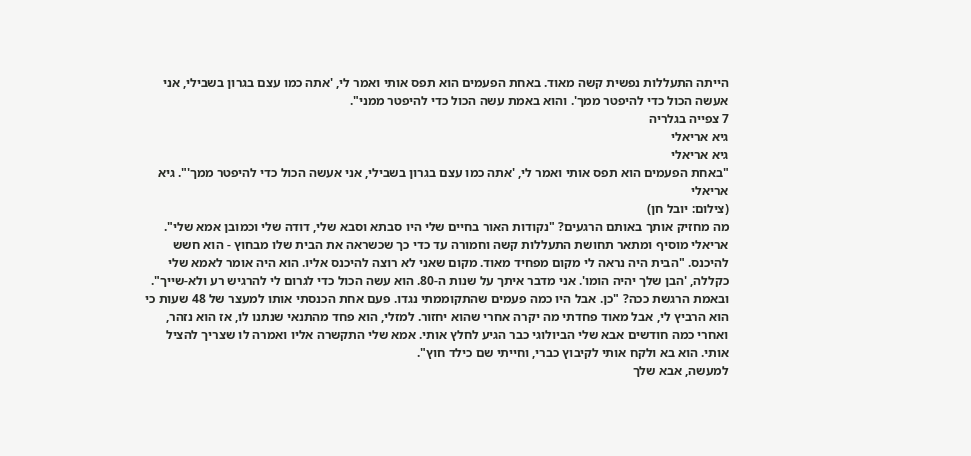הייתה התעללות נפשית קשה מאוד. באחת הפעמים הוא תפס אותי ואמר לי, 'אתה כמו עצם בגרון בשבילי, אני אעשה הכול כדי להיפטר ממך'. והוא באמת עשה הכול כדי להיפטר ממני".
7 צפייה בגלריה
גיא אריאלי
גיא אריאלי
"באחת הפעמים הוא תפס אותי ואמר לי, 'אתה כמו עצם בגרון בשבילי, אני אעשה הכול כדי להיפטר ממך'". גיא אריאלי
(צילום: יובל חן)
מה מחזיק אותך באותם הרגעים? "נקודות האור בחיים שלי היו סבתא וסבא שלי, דודה שלי וכמובן אמא שלי".
אריאלי מוסיף ומתאר תחושת התעללות קשה וחמורה עד כדי כך שכשראה את הבית שלו מבחוץ - הוא חשש להיכנס. "הבית היה נראה לי מקום מפחיד מאוד. מקום שאני לא רוצה להיכנס אליו. הוא היה אומר לאמא שלי כקללה, 'הבן שלך יהיה הומו'. אני מדבר איתך על שנות ה-80. הוא עשה הכול כדי לגרום לי להרגיש רע ולא-שייך".
ובאמת הרגשת ככה? "כן. אבל היו כמה פעמים שהתקוממתי נגדו. פעם אחת הכנסתי אותו למעצר של 48 שעות כי הוא הרביץ לי, אבל מאוד פחדתי מה יקרה אחרי שהוא יחזור. למזלי, הוא פחד מהתנאי שנתנו לו, אז הוא נזהר, ואחרי כמה חודשים אבא שלי הביולוגי כבר הגיע לחלץ אותי. אמא שלי התקשרה אליו ואמרה לו שצריך להציל אותי. הוא בא ולקח אותי לקיבוץ כברי, וחייתי שם כילד חוץ".
למעשה, אבא שלך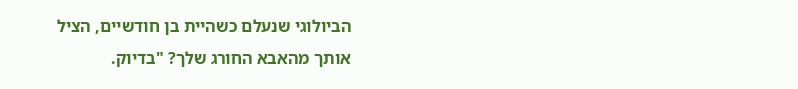הביולוגי שנעלם כשהיית בן חודשיים, הציל אותך מהאבא החורג שלך? "בדיוק.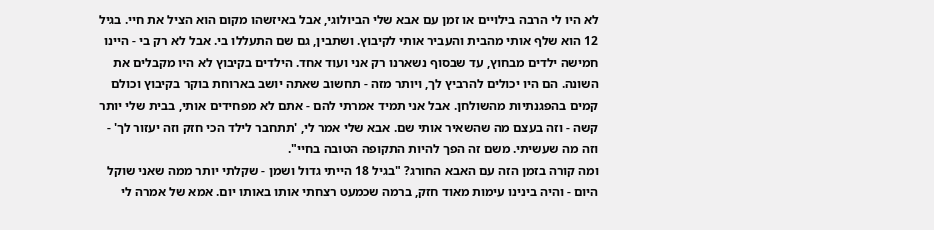לא היו לי הרבה בילויים או זמן עם אבא שלי הביולוגי, אבל באיזשהו מקום הוא הציל את חיי. בגיל 12 הוא שלף אותי מהבית והעביר אותי לקיבוץ. ושתבין, גם שם התעללו בי. אבל לא רק בי - היינו חמישה ילדים מבחוץ, עד שבסוף נשארנו רק אני ועוד אחד. הילדים בקיבוץ לא היו מקבלים את השונה. הם היו יכולים להרביץ לך, ויותר מזה - תחשוב שאתה יושב בארוחת בוקר בקיבוץ וכולם קמים בהפגנתיות מהשולחן. אבל אני תמיד אמרתי להם - אתם לא מפחידים אותי, בבית שלי יותר קשה - וזה בעצם מה שהשאיר אותי שם. אבא שלי אמר לי, 'תתחבר לילד הכי חזק וזה יעזור לך' - וזה מה שעשיתי. משם זה הפך להיות התקופה הטובה בחיי".
ומה קורה בזמן הזה עם האבא החורג? "בגיל 18 הייתי גדול ושמן - שקלתי יותר ממה שאני שוקל היום - והיה בינינו עימות מאוד חזק, ברמה שכמעט רצחתי אותו באותו יום. אמא של אמרה לי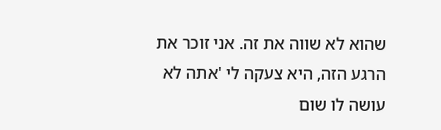שהוא לא שווה את זה. אני זוכר את הרגע הזה, היא צעקה לי 'אתה לא עושה לו שום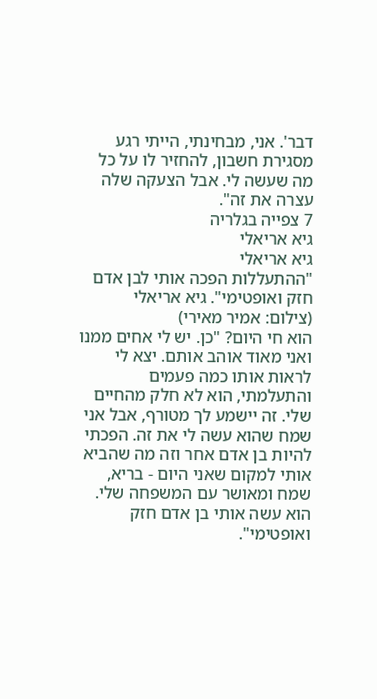דבר'. אני, מבחינתי, הייתי רגע מסגירת חשבון, להחזיר לו על כל מה שעשה לי. אבל הצעקה שלה עצרה את זה".
7 צפייה בגלריה
גיא אריאלי
גיא אריאלי
"ההתעללות הפכה אותי לבן אדם חזק ואופטימי". גיא אריאלי
(צילום: אמיר מאירי)
הוא חי היום? "כן. יש לי אחים ממנו ואני מאוד אוהב אותם. יצא לי לראות אותו כמה פעמים והתעלמתי, הוא לא חלק מהחיים שלי. זה יישמע לך מטורף, אבל אני שמח שהוא עשה לי את זה. הפכתי להיות בן אדם אחר וזה מה שהביא אותי למקום שאני היום - בריא, שמח ומאושר עם המשפחה שלי. הוא עשה אותי בן אדם חזק ואופטימי".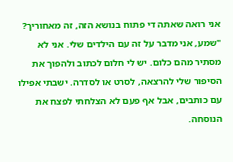אני רואה שאתה די פתוח בנושא הזה, זה מאחוריך? "שמע, אני מדבר על זה עם הילדים שלי. אני לא מסתיר מהם כלום. יש לי חלום לכתוב ולהפוך את הסיפור שלי להרצאה, לסרט או לסדרה. ישבתי אפילו עם כותבים, אבל אף פעם לא הצלחתי לפצח את הנוסחה.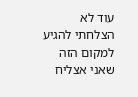עוד לא הצלחתי להגיע למקום הזה שאני אצליח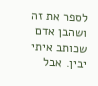לספר את זה ושהבן אדם שכותב איתי יבין. אבל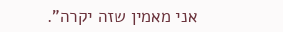אני מאמין שזה יקרה".